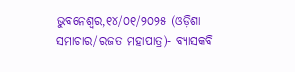ଭୁବନେଶ୍ୱର,୧୪/୦୧/୨୦୨୫ (ଓଡ଼ିଶା ସମାଚାର/ରଜତ ମହାପାତ୍ର)- ବ୍ୟାସକବି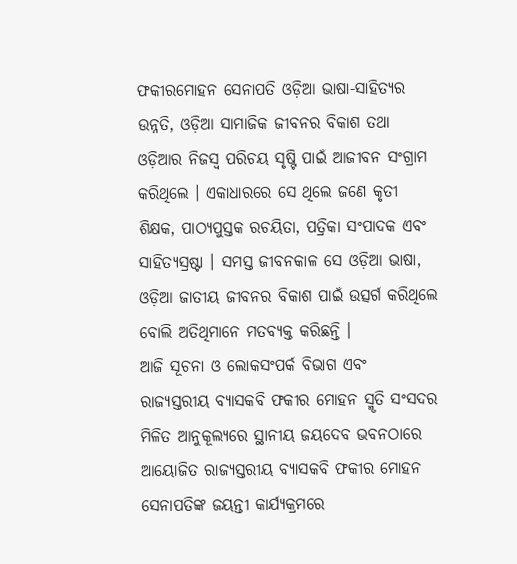ଫକୀରମୋହନ ସେନାପତି ଓଡ଼ିଆ ଭାଷା-ସାହିତ୍ୟର ଉନ୍ନତି, ଓଡ଼ିଆ ସାମାଜିକ ଜୀବନର ବିକାଶ ତଥା ଓଡ଼ିଆର ନିଜସ୍ୱ ପରିଚୟ ସୃଷ୍ଟି ପାଇଁ ଆଜୀବନ ସଂଗ୍ରାମ କରିଥିଲେ । ଏକାଧାରରେ ସେ ଥିଲେ ଜଣେ କୃତୀ ଶିକ୍ଷକ, ପାଠ୍ୟପୁସ୍ତକ ରଚୟିତା, ପତ୍ରିକା ସଂପାଦକ ଏବଂ ସାହିତ୍ୟସ୍ରଷ୍ଟା । ସମସ୍ତ ଜୀବନକାଳ ସେ ଓଡ଼ିଆ ଭାଷା, ଓଡ଼ିଆ ଜାତୀୟ ଜୀବନର ବିକାଶ ପାଇଁ ଉତ୍ସର୍ଗ କରିଥିଲେ ବୋଲି ଅତିଥିମାନେ ମତବ୍ୟକ୍ତ କରିଛନ୍ତି ।
ଆଜି ସୂଚନା ଓ ଲୋକସଂପର୍କ ବିଭାଗ ଏବଂ ରାଜ୍ୟସ୍ତରୀୟ ବ୍ୟାସକବି ଫକୀର ମୋହନ ସ୍ମୃତି ସଂସଦର ମିଳିତ ଆନୁକୂଲ୍ୟରେ ସ୍ଥାନୀୟ ଜୟଦେବ ଭବନଠାରେ ଆୟୋଜିତ ରାଜ୍ୟସ୍ତରୀୟ ବ୍ୟାସକବି ଫକୀର ମୋହନ ସେନାପତିଙ୍କ ଜୟନ୍ତୀ କାର୍ଯ୍ୟକ୍ରମରେ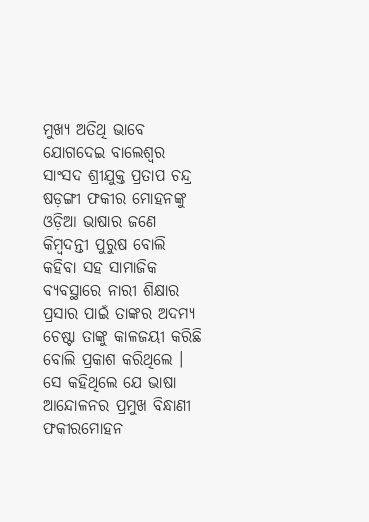ମୁଖ୍ୟ ଅତିଥି ଭାବେ ଯୋଗଦେଇ ବାଲେଶ୍ୱର ସାଂସଦ ଶ୍ରୀଯୁକ୍ତ ପ୍ରତାପ ଚନ୍ଦ୍ର ଷଡ଼ଙ୍ଗୀ ଫକୀର ମୋହନଙ୍କୁ ଓଡ଼ିଆ ଭାଷାର ଜଣେ କିମ୍ବଦନ୍ତୀ ପୁରୁଷ ବୋଲି କହିବା ସହ ସାମାଜିକ ବ୍ୟବସ୍ଥାରେ ନାରୀ ଶିକ୍ଷାର ପ୍ରସାର ପାଇଁ ତାଙ୍କର ଅଦମ୍ୟ ଚେଷ୍ଟା ତାଙ୍କୁ କାଳଜୟୀ କରିଛି ବୋଲି ପ୍ରକାଶ କରିଥିଲେ । ସେ କହିଥିଲେ ଯେ ଭାଷା ଆନ୍ଦୋଳନର ପ୍ରମୁଖ ବିନ୍ଧାଣୀ ଫକୀରମୋହନ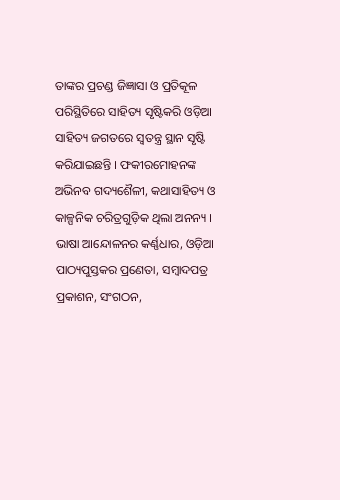ତାଙ୍କର ପ୍ରଚଣ୍ଡ ଜିଜ୍ଞାସା ଓ ପ୍ରତିକୂଳ ପରିସ୍ଥିତିରେ ସାହିତ୍ୟ ସୃଷ୍ଟିକରି ଓଡ଼ିଆ ସାହିତ୍ୟ ଜଗତରେ ସ୍ୱତନ୍ତ୍ର ସ୍ଥାନ ସୃଷ୍ଟି କରିଯାଇଛନ୍ତି । ଫକୀରମୋହନଙ୍କ ଅଭିନବ ଗଦ୍ୟଶୈଳୀ, କଥାସାହିତ୍ୟ ଓ କାଳ୍ପନିକ ଚରିତ୍ରଗୁଡ଼ିକ ଥିଲା ଅନନ୍ୟ । ଭାଷା ଆନ୍ଦୋଳନର କର୍ଣ୍ଣଧାର, ଓଡ଼ିଆ ପାଠ୍ୟପୁସ୍ତକର ପ୍ରଣେତା, ସମ୍ବାଦପତ୍ର ପ୍ରକାଶନ, ସଂଗଠନ,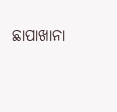ଛାପାଖାନା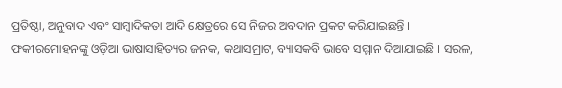ପ୍ରତିଷ୍ଠା, ଅନୁବାଦ ଏବଂ ସାମ୍ବାଦିକତା ଆଦି କ୍ଷେତ୍ରରେ ସେ ନିଜର ଅବଦାନ ପ୍ରକଟ କରିଯାଇଛନ୍ତି । ଫକୀରମୋହନଙ୍କୁ ଓଡ଼ିଆ ଭାଷାସାହିତ୍ୟର ଜନକ, କଥାସମ୍ରାଟ, ବ୍ୟାସକବି ଭାବେ ସମ୍ମାନ ଦିଆଯାଇଛି । ସରଳ,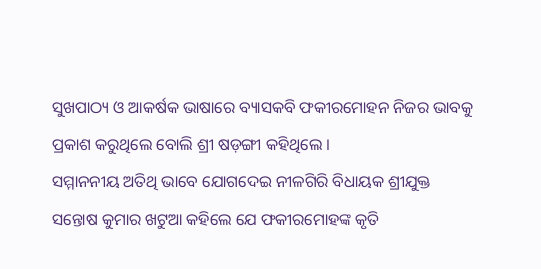ସୁଖପାଠ୍ୟ ଓ ଆକର୍ଷକ ଭାଷାରେ ବ୍ୟାସକବି ଫକୀରମୋହନ ନିଜର ଭାବକୁ ପ୍ରକାଶ କରୁଥିଲେ ବୋଲି ଶ୍ରୀ ଷଡ଼ଙ୍ଗୀ କହିଥିଲେ ।
ସମ୍ମାନନୀୟ ଅତିଥି ଭାବେ ଯୋଗଦେଇ ନୀଳଗିରି ବିଧାୟକ ଶ୍ରୀଯୁକ୍ତ ସନ୍ତୋଷ କୁମାର ଖଟୁଆ କହିଲେ ଯେ ଫକୀରମୋହଙ୍କ କୃତି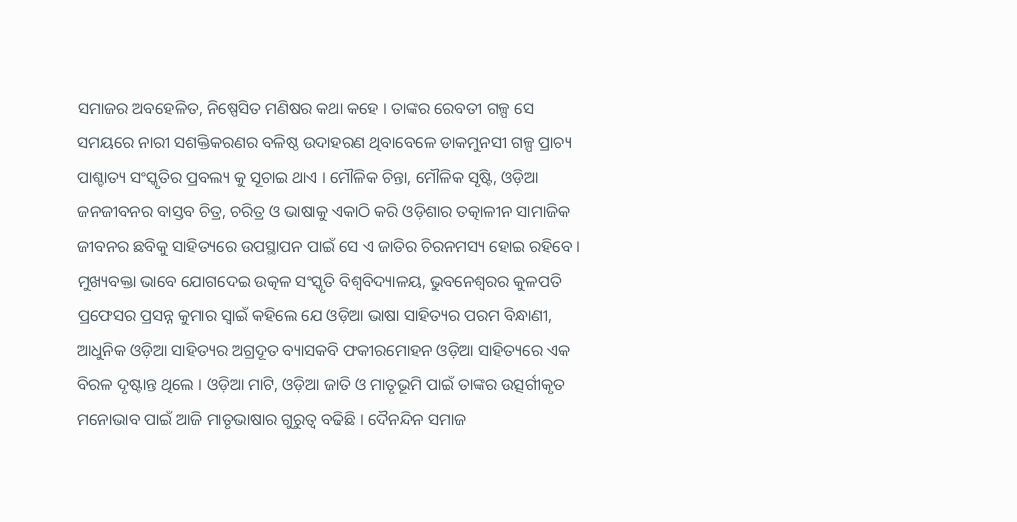ସମାଜର ଅବହେଳିତ, ନିଷ୍ପେସିତ ମଣିଷର କଥା କହେ । ତାଙ୍କର ରେବତୀ ଗଳ୍ପ ସେ ସମୟରେ ନାରୀ ସଶକ୍ତିକରଣର ବଳିଷ୍ଠ ଉଦାହରଣ ଥିବାବେଳେ ଡାକମୁନସୀ ଗଳ୍ପ ପ୍ରାଚ୍ୟ ପାଶ୍ଚାତ୍ୟ ସଂସ୍କୃତିର ପ୍ରବଲ୍ୟ କୁ ସୂଚାଇ ଥାଏ । ମୌଳିକ ଚିନ୍ତା, ମୌଳିକ ସୃଷ୍ଟି, ଓଡ଼ିଆ ଜନଜୀବନର ବାସ୍ତବ ଚିତ୍ର, ଚରିତ୍ର ଓ ଭାଷାକୁ ଏକାଠି କରି ଓଡ଼ିଶାର ତତ୍କାଳୀନ ସାମାଜିକ ଜୀବନର ଛବିକୁ ସାହିତ୍ୟରେ ଉପସ୍ଥାପନ ପାଇଁ ସେ ଏ ଜାତିର ଚିରନମସ୍ୟ ହୋଇ ରହିବେ ।
ମୁଖ୍ୟବକ୍ତା ଭାବେ ଯୋଗଦେଇ ଉତ୍କଳ ସଂସ୍କୃତି ବିଶ୍ୱବିଦ୍ୟାଳୟ, ଭୁବନେଶ୍ୱରର କୁଳପତି ପ୍ରଫେସର ପ୍ରସନ୍ନ କୁମାର ସ୍ୱାଇଁ କହିଲେ ଯେ ଓଡ଼ିଆ ଭାଷା ସାହିତ୍ୟର ପରମ ବିନ୍ଧାଣୀ, ଆଧୁନିକ ଓଡ଼ିଆ ସାହିତ୍ୟର ଅଗ୍ରଦୂତ ବ୍ୟାସକବି ଫକୀରମୋହନ ଓଡ଼ିଆ ସାହିତ୍ୟରେ ଏକ ବିରଳ ଦୃଷ୍ଟାନ୍ତ ଥିଲେ । ଓଡ଼ିଆ ମାଟି, ଓଡ଼ିଆ ଜାତି ଓ ମାତୃଭୂମି ପାଇଁ ତାଙ୍କର ଉତ୍ସର୍ଗୀକୃତ ମନୋଭାବ ପାଇଁ ଆଜି ମାତୃଭାଷାର ଗୁରୁତ୍ୱ ବଢିଛି । ଦୈନନ୍ଦିନ ସମାଜ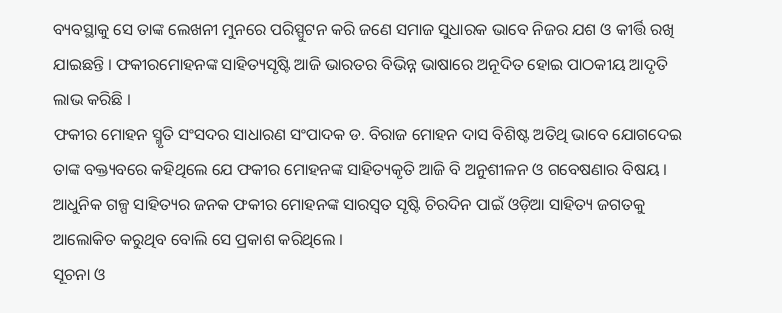ବ୍ୟବସ୍ଥାକୁ ସେ ତାଙ୍କ ଲେଖନୀ ମୁନରେ ପରିସ୍ପୁଟନ କରି ଜଣେ ସମାଜ ସୁଧାରକ ଭାବେ ନିଜର ଯଶ ଓ କୀର୍ତ୍ତି ରଖି ଯାଇଛନ୍ତି । ଫକୀରମୋହନଙ୍କ ସାହିତ୍ୟସୃଷ୍ଟି ଆଜି ଭାରତର ବିଭିନ୍ନ ଭାଷାରେ ଅନୂଦିତ ହୋଇ ପାଠକୀୟ ଆଦୃତି ଲାଭ କରିଛି ।
ଫକୀର ମୋହନ ସ୍ମୃତି ସଂସଦର ସାଧାରଣ ସଂପାଦକ ଡ. ବିରାଜ ମୋହନ ଦାସ ବିଶିଷ୍ଟ ଅତିଥି ଭାବେ ଯୋଗଦେଇ ତାଙ୍କ ବକ୍ତ୍ୟବରେ କହିଥିଲେ ଯେ ଫକୀର ମୋହନଙ୍କ ସାହିତ୍ୟକୃତି ଆଜି ବି ଅନୁଶୀଳନ ଓ ଗବେଷଣାର ବିଷୟ । ଆଧୁନିକ ଗଳ୍ପ ସାହିତ୍ୟର ଜନକ ଫକୀର ମୋହନଙ୍କ ସାରସ୍ୱତ ସୃଷ୍ଟି ଚିରଦିନ ପାଇଁ ଓଡ଼ିଆ ସାହିତ୍ୟ ଜଗତକୁ ଆଲୋକିତ କରୁଥିବ ବୋଲି ସେ ପ୍ରକାଶ କରିଥିଲେ ।
ସୂଚନା ଓ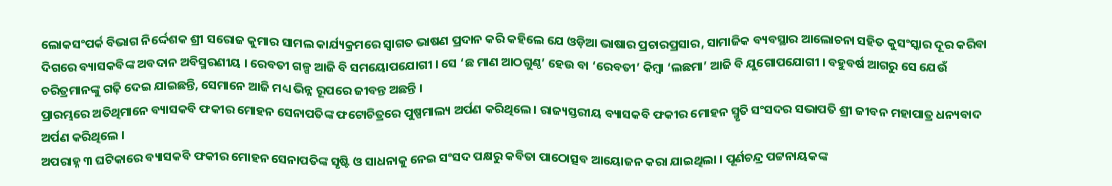ଲୋକସଂପର୍କ ବିଭାଗ ନିର୍ଦ୍ଦେଶକ ଶ୍ରୀ ସରୋଜ କୁମାର ସାମଲ କାର୍ଯ୍ୟକ୍ରମରେ ସ୍ୱାଗତ ଭାଷଣ ପ୍ରଦାନ କରି କହିଲେ ଯେ ଓଡ଼ିଆ ଭାଷାର ପ୍ରଚାରପ୍ରସାର, ସାମାଜିକ ବ୍ୟବସ୍ଥାର ଆଲୋଚନା ସହିତ କୁସଂସ୍କାର ଦୂର କରିବା ଦିଗରେ ବ୍ୟାସକବିଙ୍କ ଅବଦାନ ଅବିସ୍ମରଣୀୟ । ରେବତୀ ଗଳ୍ପ ଆଜି ବି ସମୟୋପଯୋଗୀ । ସେ ‘ଛ ମାଣ ଆଠଗୁଣ୍ଠ’ ହେଉ ବା ‘ରେବତୀ’ କିମ୍ବା ‘ଲଛମା’ ଆଜି ବି ଯୁଗୋପଯୋଗୀ । ବହୁବର୍ଷ ଆଗରୁ ସେ ଯେଉଁ ଚରିତ୍ରମାନଙ୍କୁ ଗଢ଼ି ଦେଇ ଯାଇଛନ୍ତି, ସେମାନେ ଆଜି ମଧ୍ୟ ଭିନ୍ନ ରୂପରେ ଜୀବନ୍ତ ଅଛନ୍ତି ।
ପ୍ରାରମ୍ଭରେ ଅତିଥିମାନେ ବ୍ୟାସକବି ଫକୀର ମୋହନ ସେନାପତିଙ୍କ ଫଟୋଚିତ୍ରରେ ପୁଷ୍ପମାଲ୍ୟ ଅର୍ପଣ କରିଥିଲେ । ରାଜ୍ୟସ୍ତରୀୟ ବ୍ୟାସକବି ଫକୀର ମୋହନ ସ୍ମୃତି ସଂସଦର ସଭାପତି ଶ୍ରୀ ଜୀବନ ମହାପାତ୍ର ଧନ୍ୟବାଦ ଅର୍ପଣ କରିଥିଲେ ।
ଅପରାହ୍ନ ୩ ଘଟିକାରେ ବ୍ୟାସକବି ଫକୀର ମୋହନ ସେନାପତିଙ୍କ ସୃଷ୍ଟି ଓ ସାଧନାକୁ ନେଇ ସଂସଦ ପକ୍ଷରୁ କବିତା ପାଠୋତ୍ସବ ଆୟୋଜନ କରା ଯାଇଥିଲା । ପୂର୍ଣଚନ୍ଦ୍ର ପଟ୍ଟନାୟକଙ୍କ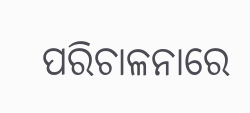ପରିଚାଳନାରେ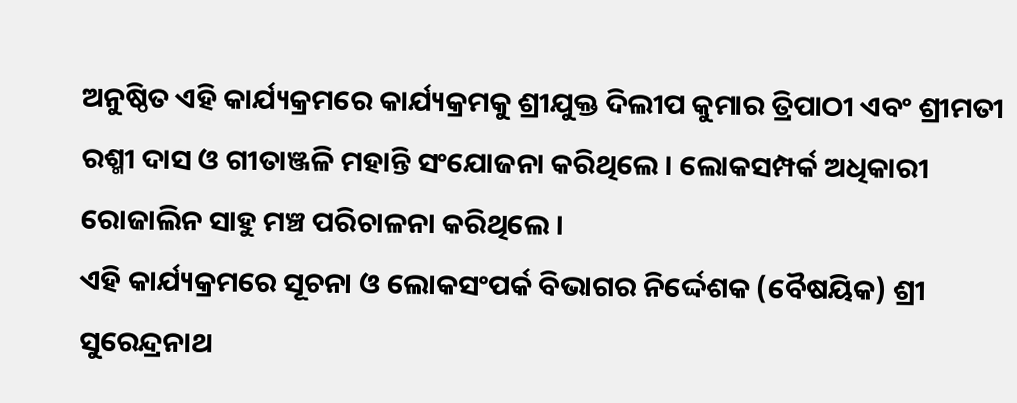ଅନୁଷ୍ଠିତ ଏହି କାର୍ଯ୍ୟକ୍ରମରେ କାର୍ଯ୍ୟକ୍ରମକୁ ଶ୍ରୀଯୁକ୍ତ ଦିଲୀପ କୁମାର ତ୍ରିପାଠୀ ଏବଂ ଶ୍ରୀମତୀ ରଶ୍ମୀ ଦାସ ଓ ଗୀତାଞ୍ଜଳି ମହାନ୍ତି ସଂଯୋଜନା କରିଥିଲେ । ଲୋକସମ୍ପର୍କ ଅଧିକାରୀ ରୋଜାଲିନ ସାହୁ ମଞ୍ଚ ପରିଚାଳନା କରିଥିଲେ ।
ଏହି କାର୍ଯ୍ୟକ୍ରମରେ ସୂଚନା ଓ ଲୋକସଂପର୍କ ବିଭାଗର ନିର୍ଦ୍ଦେଶକ (ବୈଷୟିକ) ଶ୍ରୀ ସୁରେନ୍ଦ୍ରନାଥ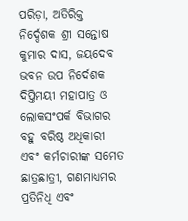ପରିଡ଼ା, ଅତିରିକ୍ତ ନିର୍ଦ୍ଦେଶକ ଶ୍ରୀ ସନ୍ତୋଷ କୁମାର ଦାସ, ଜୟଦେବ ଭବନ ଉପ ନିର୍ଦେଶକ ଦିପ୍ତିମୟୀ ମହାପାତ୍ର ଓ ଲୋକସଂପର୍କ ବିଭାଗର ବହୁ ବରିଷ୍ଠ ଅଧିକାରୀ ଏବଂ କର୍ମଚାରୀଙ୍କ ସମେତ ଛାତ୍ରଛାତ୍ରୀ, ଗଣମାଧ୍ୟମର ପ୍ରତିନିଧି ଏବଂ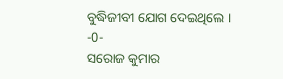ବୁଦ୍ଧିଜୀବୀ ଯୋଗ ଦେଇଥିଲେ ।
-0-
ସରୋଜ କୁମାର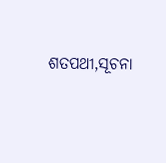ଶତପଥୀ,ସୂଚନା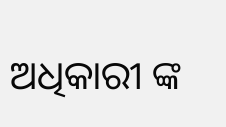ଅଧିକାରୀ ଙ୍କ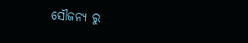ସୌଜନ୍ୟ ରୁ